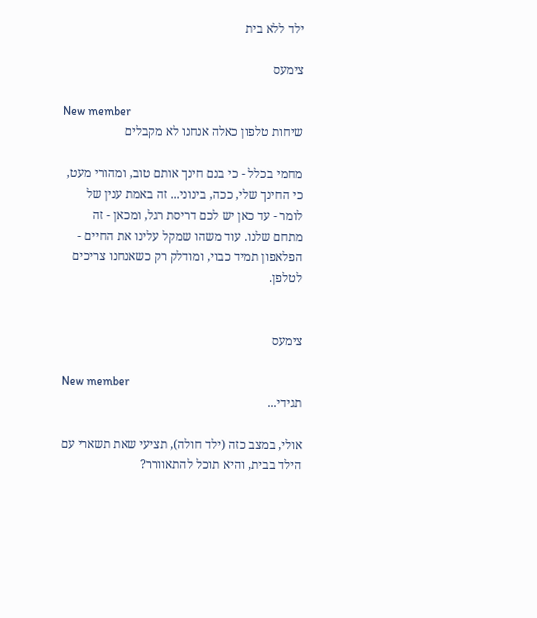ילד ללא בית

צימעס

New member
שיחות טלפון כאלה אנחנו לא מקבלים

מחמי בכלל - כי בנם חינך אותם טוב, ומהורי מעט, כי החינך שלי, ככה, בינוני... זה באמת ענין של לומר - עד כאן יש לכם דריסת רגל, ומכאן - זה מתחם שלנו. עוד משהו שמקל עלינו את החיים - הפלאפון תמיד כבוי, ומודלק רק כשאנחנו צריכים לטלפן.


צימעס

New member
תגידי...

אולי, במצב כזה (ילד חולה), תציעי שאת תשארי עם הילד בבית, והיא תוכל להתאוורר?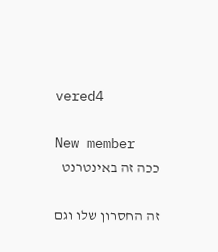vered4

New member
ככה זה באינטרנט

זה החסרון שלו וגם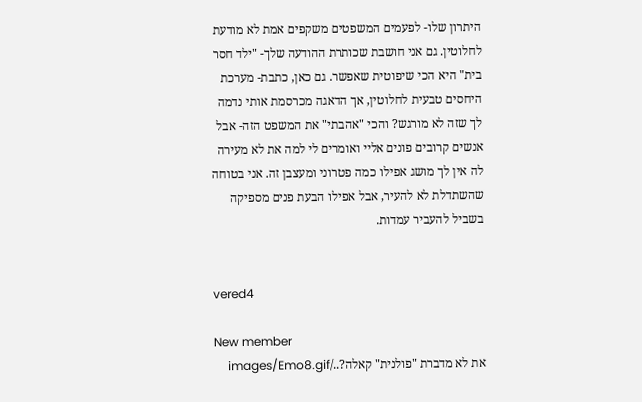היתרון שלו- לפעמים המשפטים משקפים אמת לא מודעת לחלוטין. גם אני חושבת שכותרת ההודעה שלך- "ילד חסר בית" היא הכי שיפוטית שאפשר. גם כאן, כתבת- מערכת היחסים טבעית לחלוטין, אך הדאגה מכרסמת אותי נדמה לך שזה לא מורגש? והכי "אהבתי" את המשפט הזה- אבל אנשים קרובים פונים אליי ואומרים לי למה את לא מעירה לה אין לך מושג אפילו כמה פטרוני ומעצבן זה. אני בטוחה שהשתדלת לא להעיר, אבל אפילו הבעת פנים מספיקה בשביל להעביר עמדות.


vered4

New member
את לא מדברת "פולנית" קאלה?../images/Emo8.gif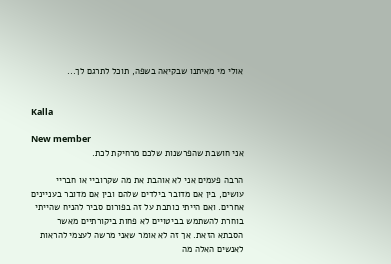אולי מי מאיתנו שבקיאה בשפה, תוכל לתרגם לך...


Kalla

New member
אני חושבת שהפרשנות שלכם מרחיקת לכת.

הרבה פעמים אני לא אוהבת את מה שקרוביי או חבריי עושים, בין אם מדובר בילדים שלהם ובין אם מדובר בעניינים אחרים. ואם הייתי כותבת על זה בפורום סביר להניח שהייתי בוחרת להשתמש בביטויים לא פחות ביקורתיים מאשר הסבתא הזאת. אך זה לא אומר שאני מרשה לעצמי להראות לאנשים האלה מה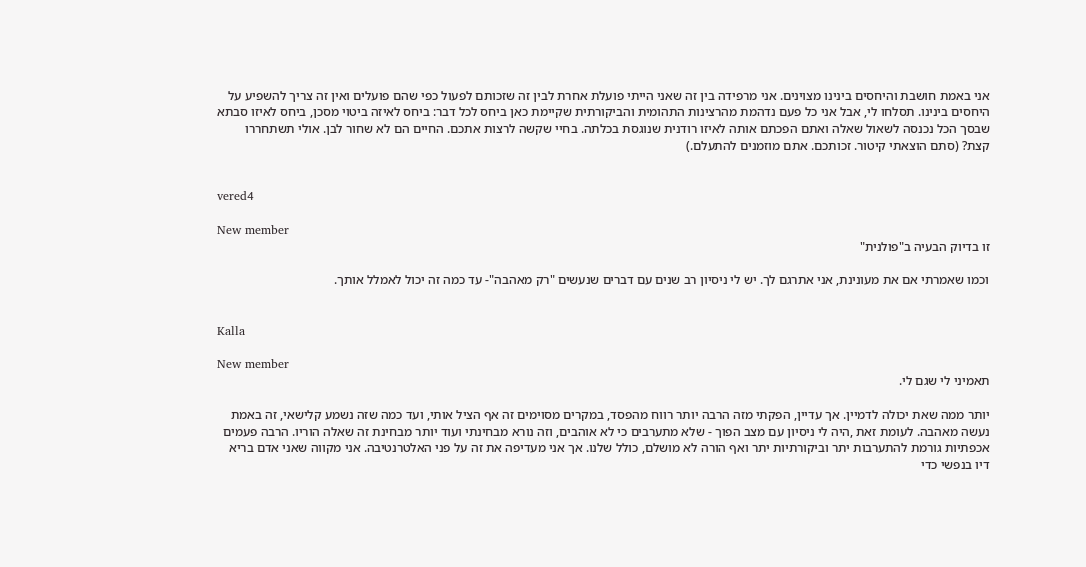אני באמת חושבת והיחסים בינינו מצוינים. אני מרפידה בין זה שאני הייתי פועלת אחרת לבין זה שזכותם לפעול כפי שהם פועלים ואין זה צריך להשפיע על היחסים בינינו. תסלחו לי, אבל אני כל פעם נדהמת מהרצינות התהומית והביקורתית שקיימת כאן ביחס לכל דבר: ביחס לאיזה ביטוי מסכן, ביחס לאיזו סבתא שבסך הכל נכנסה לשאול שאלה ואתם הפכתם אותה לאיזו רודנית שנוגסת בכלתה. בחיי שקשה לרצות אתכם. החיים הם לא שחור לבן. אולי תשתחררו קצת? (סתם הוצאתי קיטור. זכותכם. אתם מוזמנים להתעלם.)


vered4

New member
זו בדיוק הבעיה ב"פולנית"

וכמו שאמרתי אם את מעונינת, אני אתרגם לך. יש לי ניסיון רב שנים עם דברים שנעשים "רק מאהבה"- עד כמה זה יכול לאמלל אותך.


Kalla

New member
תאמיני לי שגם לי.

יותר ממה שאת יכולה לדמיין. אך עדיין, הפקתי מזה הרבה יותר רווח מהפסד, במקרים מסוימים זה אף הציל אותי, ועד כמה שזה נשמע קלישאי, זה באמת נעשה מאהבה. לעומת זאת ,היה לי ניסיון עם מצב הפוך - שלא מתערבים כי לא אוהבים, וזה נורא מבחינתי ועוד יותר מבחינת זה שאלה הוריו. הרבה פעמים אכפתיות גורמת להתערבות יתר וביקורתיות יתר ואף הורה לא מושלם, כולל שלנו. אך אני מעדיפה את זה על פני האלטרנטיבה. אני מקווה שאני אדם בריא דיו בנפשי כדי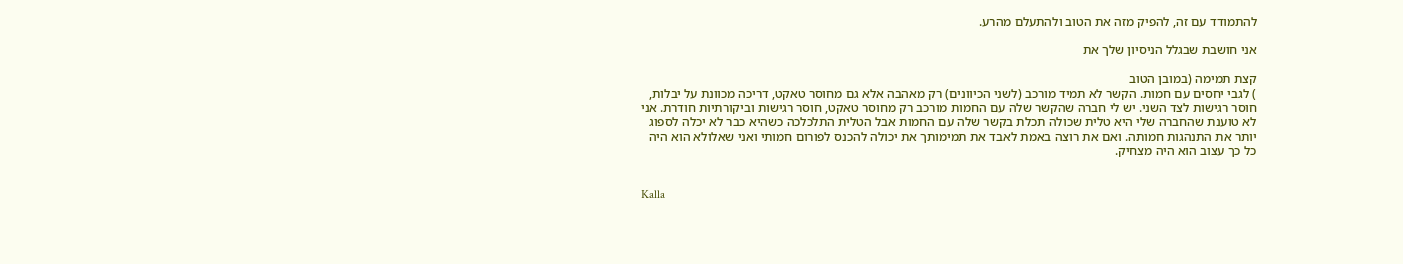להתמודד עם זה, להפיק מזה את הטוב ולהתעלם מהרע.

אני חושבת שבגלל הניסיון שלך את

קצת תמימה (במובן הטוב
) לגבי יחסים עם חמות. הקשר לא תמיד מורכב (לשני הכיוונים) רק מאהבה אלא גם מחוסר טאקט, דריכה מכוונת על יבלות, חוסר רגישות לצד השני. יש לי חברה שהקשר שלה עם החמות מורכב רק מחוסר טאקט, חוסר רגישות וביקורתיות חודרת. אני לא טוענת שהחברה שלי היא טלית שכולה תכלת בקשר שלה עם החמות אבל הטלית התלכלכה כשהיא כבר לא יכלה לספוג יותר את התנהגות חמותה. ואם את רוצה באמת לאבד את תמימותך את יכולה להכנס לפורום חמותי ואני שאלולא הוא היה כל כך עצוב הוא היה מצחיק.


Kalla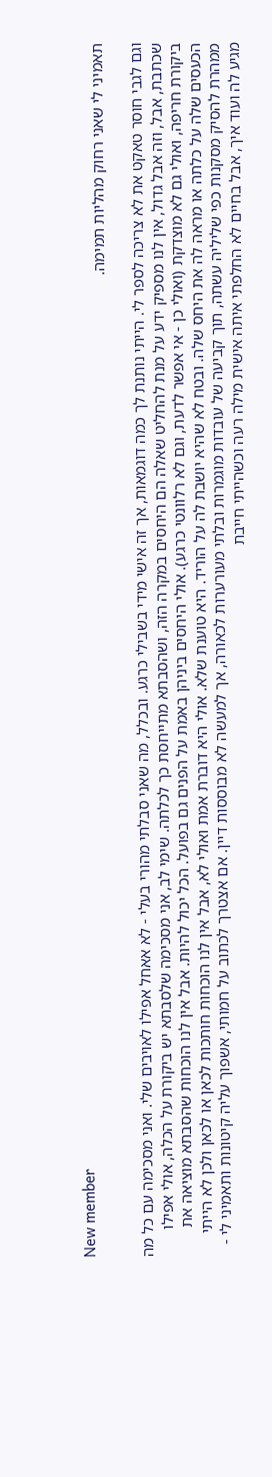New member
תאמיני לי שאני רחוק מהליות תמימה.

וגם לגבי חוסר טאקט את לא צריכה לספר לי. הייתי נותנת לך כמה דוגמאות, אך זה אישי מידי בשבילי כרגע. ובכלל, מה שאני סבלתי מהורי בעלי - לא אאחל אפילו לאויבים שלי. ואני מסכימה עם כל מה שכתבת, אבל, וזה אבל גדול, אין לנו מספיק ידע על מנת להחליט שאלה הם היחסים במקרה הזה, ושהסבתא מתייחסת כך לכלתה. שימי לב, אני מסכימה שלסבתא יש ביקורת על הכלה, אולי אפילו ביקורת חריפה, ואולי גם לא מוצדקת (ואולי כן - אי אפשר לדעת, וגם לא רלוונטי כרגע). אולי היחסים ביניהן באמת על הפנים גם בפועל. הכל יכול להיות. אבל אין לנו הוכחות שהסבתא מוציאה את הכעסים שלה על כלתה או מראה לה את היחס שלה. ובטח לא שהיא יושבת לה על הוריד. היא טוענת שלא. אולי היא דוברת אמת ואולי לא, אבל אין לנו הוכחות חותכות לכאן או לכאן ולכן לא הייתי ממהרת להסיק מסקנות כפי שליליה עשתה, תוך קביעה של עובדות מוגמרות ובלתי מעורערות לכאורה, אך למעשה לא מבוססות דיין. אם אצטרך לכתוב על חמותי, אשפוך עליה קיטונות ותאמיני לי - מגיע לה ועוד איך, אבל בחיים לא החלפתי איתה אישית מילה רעה וכשהייתי חייבת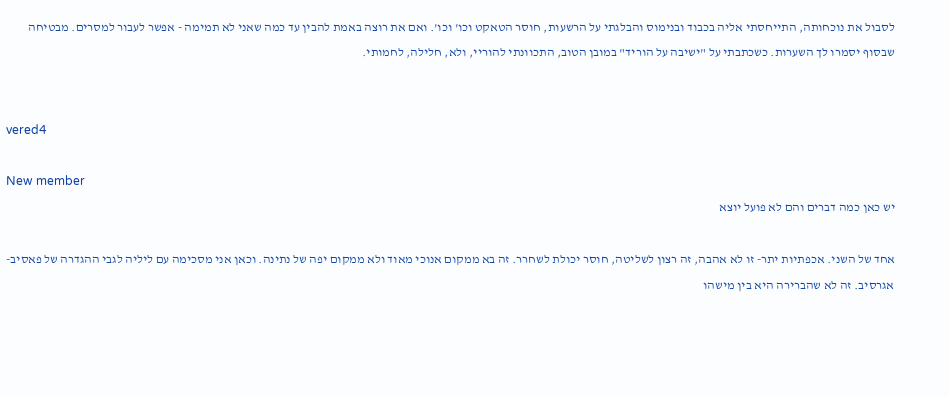לסבול את נוכחותה, התייחסתי אליה בכבוד ובנימוס והבלגתי על הרשעות, חוסר הטאקט וכו' וכו'. ואם את רוצה באמת להבין עד כמה שאני לא תמימה - אפשר לעבור למסרים. מבטיחה שבסוף יסמרו לך השערות. כשכתבתי על "ישיבה על הוריד" במובן הטוב, התכוונתי להוריי, ולא, חלילה, לחמותי.


vered4

New member
יש כאן כמה דברים והם לא פועל יוצא

אחד של השני. אכפתיות יתר- זו לא אהבה, זה רצון לשליטה, חוסר יכולת לשחרר. זה בא ממקום אנוכי מאוד ולא ממקום יפה של נתינה. וכאן אני מסכימה עם ליליה לגבי ההגדרה של פאסיב- אגרסיב. זה לא שהברירה היא בין מישהו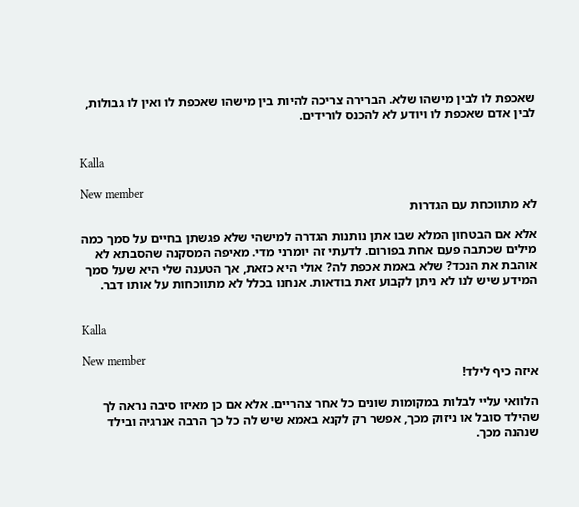שאכפת לו לבין מישהו שלא. הברירה צריכה להיות בין מישהו שאכפת לו ואין לו גבולות, לבין אדם שאכפת לו ויודע לא להכנס לורידים.


Kalla

New member
לא מתווכחת עם הגדרות

אלא אם הבטחון המלא שבו אתן נותנות הגדרה למישהי שלא פגשתן בחיים על סמך כמה מילים שכתבה פעם אחת בפורום. לדעתי זה יומרני מדי. מאיפה המסקנה שהסבתא לא אוהבת את הנכד? שלא באמת אכפת לה? אולי היא כזאת, אך הטענה שלי היא שעל סמך המידע שיש לנו לא ניתן לקבוע זאת בודאות. אנחנו בכלל לא מתווכחות על אותו דבר.


Kalla

New member
איזה כיף לילד!

הלוואי עליי לבלות במקומות שונים כל אחר צהריים. אלא אם כן מאיזו סיבה נראה לך שהילד סובל או ניזוק מכך, אפשר רק לקנא באמא שיש לה כל כך הרבה אנרגיה ובילד שנהנה מכך.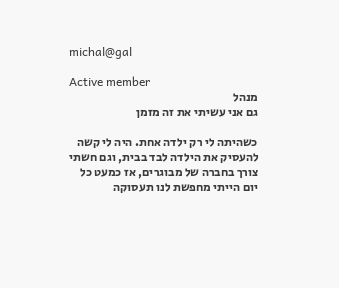michal@gal

Active member
מנהל
גם אני עשיתי את זה מזמן

כשהיתה לי רק ילדה אחת. היה לי קשה להעסיק את הילדה לבד בבית, וגם חשתי צורך בחברה של מבוגרים, אז כמעט כל יום הייתי מחפשת לנו תעסוקה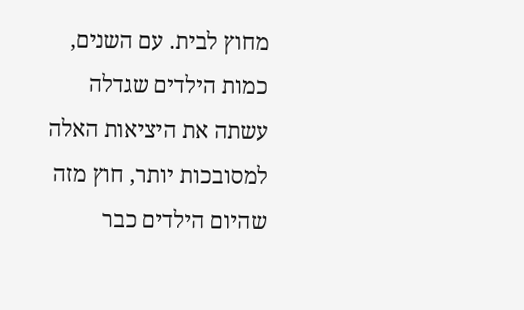מחוץ לבית. עם השנים, כמות הילדים שגדלה עשתה את היציאות האלה למסובכות יותר, חוץ מזה שהיום הילדים כבר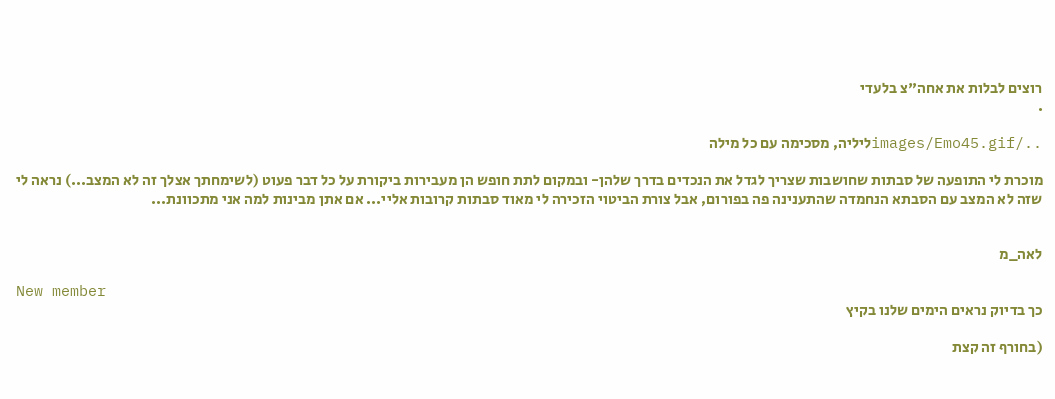רוצים לבלות את אחה"צ בלעדי
.

../images/Emo45.gifליליה, מסכימה עם כל מילה

מוכרת לי התופעה של סבתות שחושבות שצריך לגדל את הנכדים בדרך שלהן- ובמקום לתת חופש הן מעבירות ביקורת על כל דבר פעוט (לשימחתך אצלך זה לא המצב...) נראה לי שזה לא המצב עם הסבתא הנחמדה שהתענינה פה בפורום, אבל צורת הביטוי הזכירה לי מאוד סבתות קרובות אליי... אם אתן מבינות למה אני מתכוונת...


לאה_מ

New member
כך בדיוק נראים הימים שלנו בקיץ

(בחורף זה קצת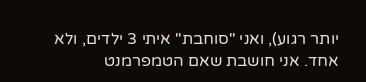יותר רגוע), ואני "סוחבת" איתי 3 ילדים, ולא אחד. אני חושבת שאם הטמפרמנט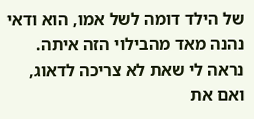של הילד דומה לשל אמו, הוא ודאי נהנה מאד מהבילוי הזה איתה. נראה לי שאת לא צריכה לדאוג, ואם את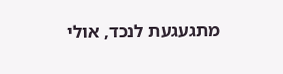מתגעגעת לנכד, אולי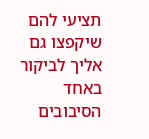תציעי להם שיקפצו גם אליך לביקור באחד הסיבובים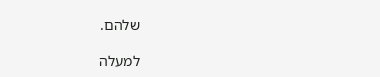שלהם.

למעלה